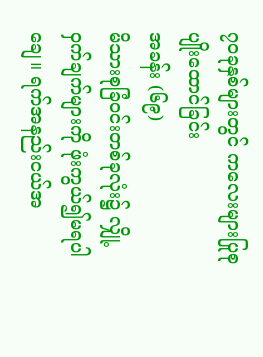၇၀ခုနှစ်များတွင် ကလေးများပြုစုပျိုးထောင်ခြင်း
အခန်း (၆၉)
မိသားစုခြံဝင်းတစ်ခုလုံး၌ လျှို့ဝှက်ချက်များကို ဖုံးကွယ်၍မရပါချေ။ ရက်အနည်းငယ်အ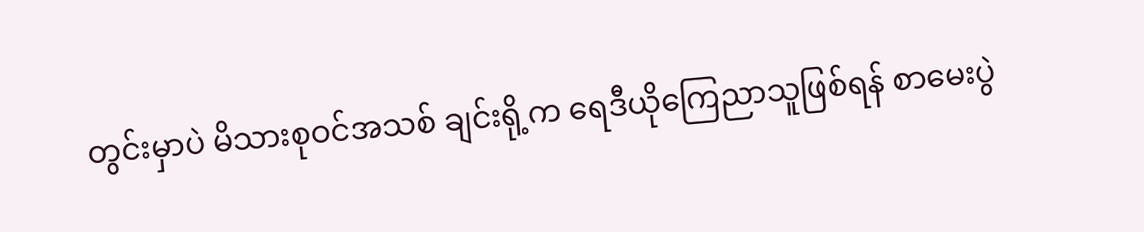တွင်းမှာပဲ မိသားစုဝင်အသစ် ချင်းရို့က ရေဒီယိုကြေညာသူဖြစ်ရန် စာမေးပွဲ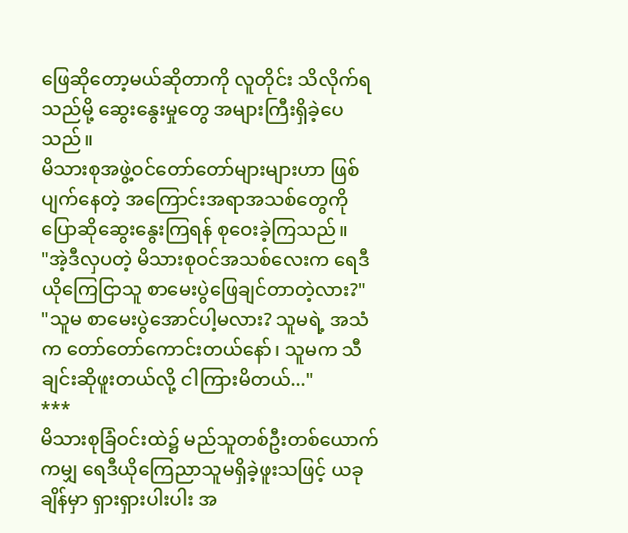ဖြေဆိုတော့မယ်ဆိုတာကို လူတိုင်း သိလိုက်ရသည်မို့ ဆွေးနွေးမှုတွေ အများကြီးရှိခဲ့ပေသည်။
မိသားစုအဖွဲ့ဝင်တော်တော်များများဟာ ဖြစ်ပျက်နေတဲ့ အကြောင်းအရာအသစ်တွေကို ပြောဆိုဆွေးနွေးကြရန် စုဝေးခဲ့ကြသည်။
"အဲ့ဒီလှပတဲ့ မိသားစုဝင်အသစ်လေးက ရေဒီယိုကြေငြာသူ စာမေးပွဲဖြေချင်တာတဲ့လား?"
"သူမ စာမေးပွဲအောင်ပါ့မလား? သူမရဲ့ အသံက တော်တော်ကောင်းတယ်နော်၊ သူမက သီချင်းဆိုဖူးတယ်လို့ ငါကြားမိတယ်..."
***
မိသားစုခြံဝင်းထဲ၌ မည်သူတစ်ဦးတစ်ယောက်ကမျှ ရေဒီယိုကြေညာသူမရှိခဲ့ဖူးသဖြင့် ယခုချိန်မှာ ရှားရှားပါးပါး အ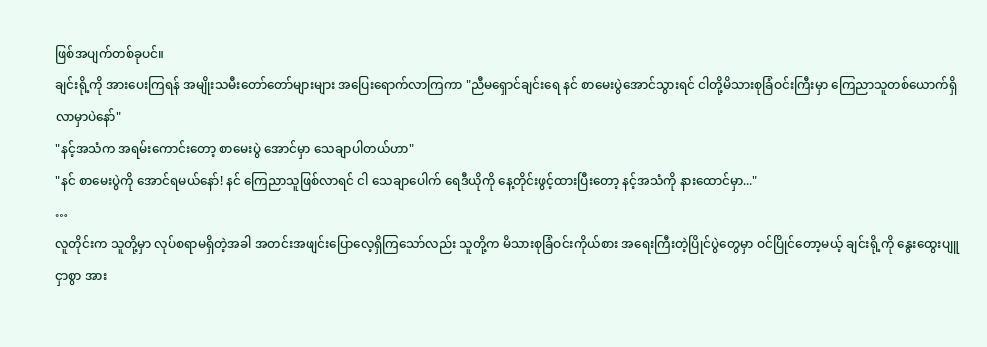ဖြစ်အပျက်တစ်ခုပင်။
ချင်းရို့ကို အားပေးကြရန် အမျိုးသမီးတော်တော်များများ အပြေးရောက်လာကြကာ "ညီမရှောင်ချင်းရေ နင် စာမေးပွဲအောင်သွားရင် ငါတို့မိသားစုခြံဝင်းကြီးမှာ ကြေညာသူတစ်ယောက်ရှိလာမှာပဲနော်"
"နင့်အသံက အရမ်းကောင်းတော့ စာမေးပွဲ အောင်မှာ သေချာပါတယ်ဟာ"
"နင် စာမေးပွဲကို အောင်ရမယ်နော်! နင် ကြေညာသူဖြစ်လာရင် ငါ သေချာပေါက် ရေဒီယိုကို နေ့တိုင်းဖွင့်ထားပြီးတော့ နင့်အသံကို နားထောင်မှာ..."
…
လူတိုင်းက သူတို့မှာ လုပ်စရာမရှိတဲ့အခါ အတင်းအဖျင်းပြောလေ့ရှိကြသော်လည်း သူတို့က မိသားစုခြံဝင်းကိုယ်စား အရေးကြီးတဲ့ပြိုင်ပွဲတွေမှာ ဝင်ပြိုင်တော့မယ့် ချင်းရို့ကို နွေးထွေးပျူငှာစွာ အား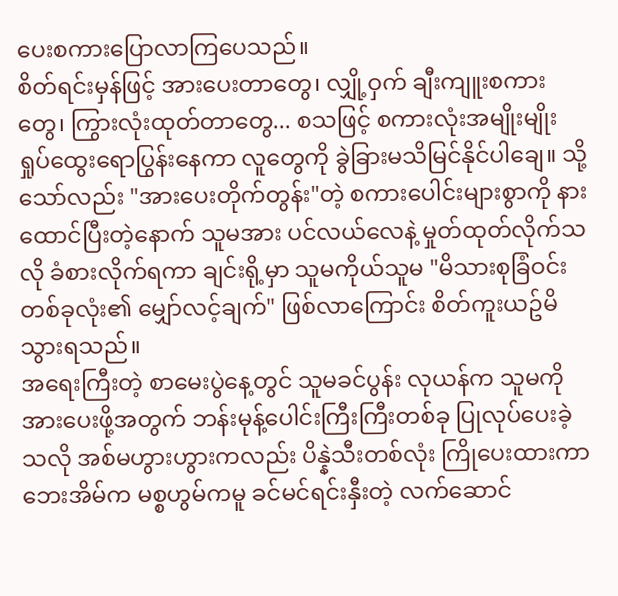ပေးစကားပြောလာကြပေသည်။
စိတ်ရင်းမှန်ဖြင့် အားပေးတာတွေ၊ လျှို့ဝှက် ချီးကျူးစကားတွေ၊ ကြွားလုံးထုတ်တာတွေ... စသဖြင့် စကားလုံးအမျိုးမျိုး ရှုပ်ထွေးရောပြွန်းနေကာ လူတွေကို ခွဲခြားမသိမြင်နိုင်ပါချေ။ သို့သော်လည်း "အားပေးတိုက်တွန်း"တဲ့ စကားပေါင်းများစွာကို နားထောင်ပြီးတဲ့နောက် သူမအား ပင်လယ်လေနဲ့ မှုတ်ထုတ်လိုက်သလို ခံစားလိုက်ရကာ ချင်းရို့မှာ သူမကိုယ်သူမ "မိသားစုခြံဝင်းတစ်ခုလုံး၏ မျှော်လင့်ချက်" ဖြစ်လာကြောင်း စိတ်ကူးယဥ်မိသွားရသည်။
အရေးကြီးတဲ့ စာမေးပွဲနေ့တွင် သူမခင်ပွန်း လုယန်က သူမကို အားပေးဖို့အတွက် ဘန်းမုန့်ပေါင်းကြီးကြီးတစ်ခု ပြုလုပ်ပေးခဲ့သလို အစ်မဟွားဟွားကလည်း ပိန္နဲသီးတစ်လုံး ကြိုပေးထားကာ ဘေးအိမ်က မစ္စဟွမ်ကမူ ခင်မင်ရင်းနှီးတဲ့ လက်ဆောင်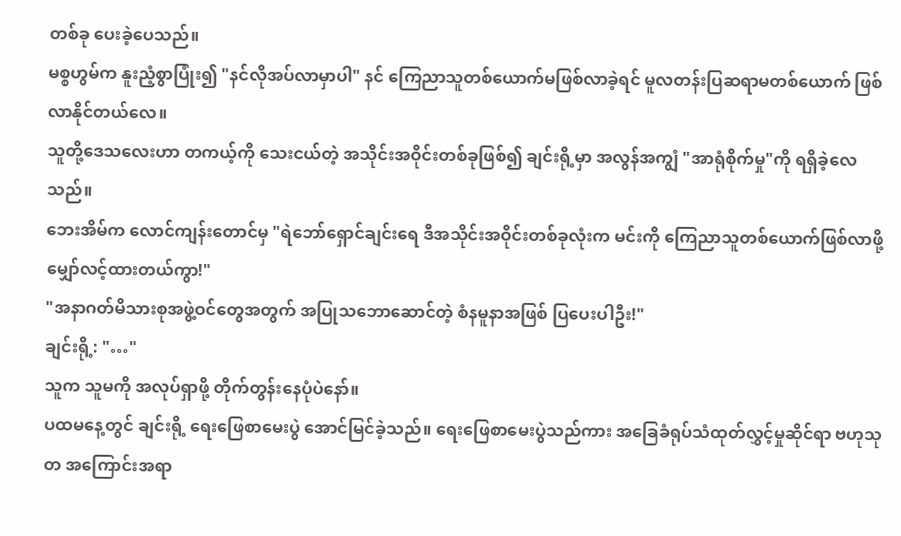တစ်ခု ပေးခဲ့ပေသည်။
မစ္စဟွမ်က နူးညံ့စွာပြုံး၍ "နင်လိုအပ်လာမှာပါ" နင် ကြေညာသူတစ်ယောက်မဖြစ်လာခဲ့ရင် မူလတန်းပြဆရာမတစ်ယောက် ဖြစ်လာနိုင်တယ်လေ။
သူတို့ဒေသလေးဟာ တကယ့်ကို သေးငယ်တဲ့ အသိုင်းအဝိုင်းတစ်ခုဖြစ်၍ ချင်းရို့မှာ အလွန်အကျွံ "အာရုံစိုက်မှု"ကို ရရှိခဲ့လေသည်။
ဘေးအိမ်က လောင်ကျန်းတောင်မှ "ရဲဘော်ရှောင်ချင်းရေ ဒီအသိုင်းအဝိုင်းတစ်ခုလုံးက မင်းကို ကြေညာသူတစ်ယောက်ဖြစ်လာဖို့ မျှော်လင့်ထားတယ်ကွာ!"
"အနာဂတ်မိသားစုအဖွဲ့ဝင်တွေအတွက် အပြုသဘောဆောင်တဲ့ စံနမူနာအဖြစ် ပြပေးပါဦး!"
ချင်းရို့: "…"
သူက သူမကို အလုပ်ရှာဖို့ တိုက်တွန်းနေပုံပဲနော်။
ပထမနေ့တွင် ချင်းရို့ ရေးဖြေစာမေးပွဲ အောင်မြင်ခဲ့သည်။ ရေးဖြေစာမေးပွဲသည်ကား အခြေခံရုပ်သံထုတ်လွှင့်မှုဆိုင်ရာ ဗဟုသုတ အကြောင်းအရာ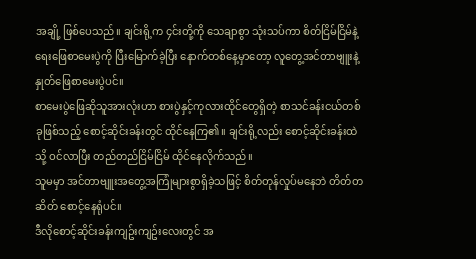အချို့ ဖြစ်ပေသည်။ ချင်းရို့က ၄င်းတို့ကို သေချာစွာ သုံးသပ်ကာ စိတ်ငြိမ်ငြိမ်နဲ့ ရေးဖြေစာမေးပွဲကို ပြီးမြောက်ခဲ့ပြီး နောက်တစ်နေ့မှာတော့ လူတွေ့အင်တာဗျူးနဲ့ နှုတ်ဖြေစာမေးပွဲပင်။
စာမေးပွဲဖြေဆိုသူအားလုံးဟာ စားပွဲနှင့်ကုလားထိုင်တွေရှိတဲ့ စာသင်ခန်းငယ်တစ်ခုဖြစ်သည့် စောင့်ဆိုင်းခန်းတွင် ထိုင်နေကြ၏။ ချင်းရို့လည်း စောင့်ဆိုင်းခန်းထဲသို့ ဝင်လာပြီး တည်တည်ငြိမ်ငြိမ် ထိုင်နေလိုက်သည်။
သူမမှာ အင်တာဗျူးအတွေ့အကြုံများစွာရှိခဲ့သဖြင့် စိတ်တုန်လှုပ်မနေဘဲ တိတ်တဆိတ် စောင့်နေရုံပင်။
ဒီလိုစောင့်ဆိုင်းခန်းကျဥ်းကျဥ်းလေးတွင် အ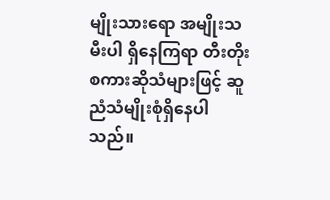မျိုးသားရော အမျိုးသမီးပါ ရှိနေကြရာ တီးတိုးစကားဆိုသံများဖြင့် ဆူညံသံမျိုးစုံရှိနေပါသည်။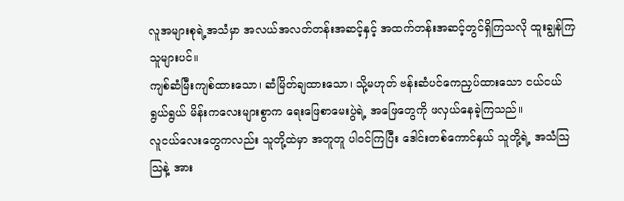လူအများစုရဲ့အသံမှာ အလယ်အလတ်တန်းအဆင့်နှင့် အထက်တန်းအဆင့်တွင်ရှိကြသလို ထူးချွန်ကြသူများပင်။
ကျစ်ဆံမြီးကျစ်ထားသော၊ ဆံမြိတ်ချထားသော၊ သို့မဟုတ် ဗန်းဆံပင်ကေညှပ်ထားသော ငယ်ငယ်ရွယ်ရွယ် မိန်းကလေးများစွာက ရေးဖြေစာမေးပွဲရဲ့ အဖြေတွေကို ဖလှယ်နေခဲ့ကြသည်။
လူငယ်လေးတွေကလည်း သူတို့ထဲမှာ အတူတူ ပါဝင်ကြပြီး ဒေါင်းတစ်ကောင်နှယ် သူတို့ရဲ့ အသံသြသြနဲ့ အား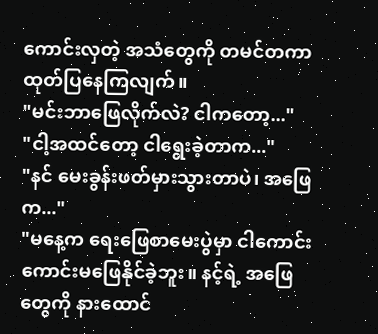ကောင်းလှတဲ့ အသံတွေကို တမင်တကာ ထုတ်ပြနေကြလျက်။
"မင်းဘာဖြေလိုက်လဲ? ငါကတော့..."
"ငါ့အထင်တော့ ငါရွေးခဲ့တာက..."
"နင် မေးခွန်းဖတ်မှားသွားတာပဲ၊ အဖြေက..."
"မနေ့က ရေးဖြေစာမေးပွဲမှာ ငါကောင်းကောင်းမဖြေနိုင်ခဲ့ဘူး။ နင့်ရဲ့ အဖြေတွေကို နားထောင်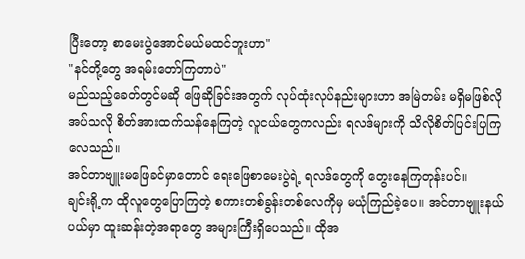ပြီးတော့ စာမေးပွဲအောင်မယ်မထင်ဘူးဟာ"
"နင်တို့တွေ အရမ်းတော်ကြတာပဲ"
မည်သည့်ခေတ်တွင်မဆို ဖြေဆိုခြင်းအတွက် လုပ်ထုံးလုပ်နည်းများဟာ အမြဲတမ်း မရှိမဖြစ်လိုအပ်သလို စိတ်အားထက်သန်နေကြတဲ့ လူငယ်တွေကလည်း ရလဒ်များကို သိလိုစိတ်ပြင်းပြကြလေသည်။
အင်တာဗျူးမဖြေခင်မှာတောင် ရေးဖြေစာမေးပွဲရဲ့ ရလဒ်တွေကို တွေးနေကြတုန်းပင်။
ချင်းရို့က ထိုလူတွေပြောကြတဲ့ စကားတစ်ခွန်းတစ်လေကိုမှ မယုံကြည်ခဲ့ပေ။ အင်တာဗျူးနယ်ပယ်မှာ ထူးဆန်းတဲ့အရာတွေ အများကြီးရှိပေသည်။ ထိုအ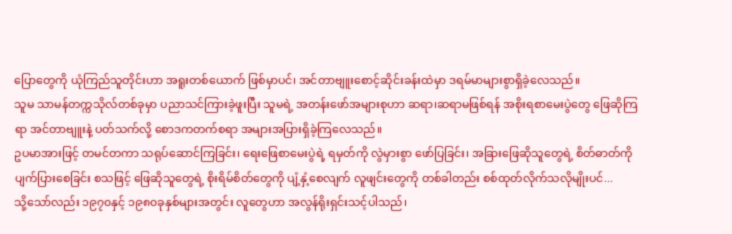ပြောတွေကို ယုံကြည်သူတိုင်းဟာ အရူးတစ်ယောက် ဖြစ်မှာပင်၊ အင်တာဗျူးစောင့်ဆိုင်းခန်းထဲမှာ ဒရမ်မာများစွာရှိခဲ့လေသည်။
သူမ သာမန်တက္ကသိုလ်တစ်ခုမှာ ပညာသင်ကြားခဲ့ဖူးပြီး သူမရဲ့ အတန်းဖော်အများစုဟာ ဆရာ၊ဆရာမဖြစ်ရန် အစိုးရစာမေးပွဲတွေ ဖြေဆိုကြရာ အင်တာဗျူးနဲ့ ပတ်သက်လို့ စောဒကတက်စရာ အများအပြားရှိခဲ့ကြလေသည်။
ဥပမာအားဖြင့် တမင်တကာ သရုပ်ဆောင်ကြခြင်း၊ ရေးဖြေစာမေးပွဲရဲ့ ရမှတ်ကို လွဲမှားစွာ ဖော်ပြခြင်း၊ အခြားဖြေဆိုသူတွေရဲ့ စိတ်ဓာတ်ကို ပျက်ပြားစေခြင်း စသဖြင့် ဖြေဆိုသူတွေရဲ့ စိုးရိမ်စိတ်တွေကို ပျံ့နှံ့စေလျက် လူဖျင်းတွေကို တစ်ခါတည်း စစ်ထုတ်လိုက်သလိုမျိုးပင်...
သို့သော်လည်း ၁၉၇၀နှင့် ၁၉၈၀ခုနှစ်များအတွင်း လူတွေဟာ အလွန်ရိုးရှင်းသင့်ပါသည်၊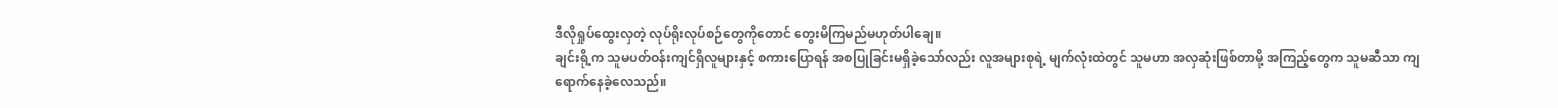ဒီလိုရှုပ်ထွေးလှတဲ့ လုပ်ရိုးလုပ်စဉ်တွေကိုတောင် တွေးမိကြမည်မဟုတ်ပါချေ။
ချင်းရို့က သူမပတ်ဝန်းကျင်ရှိလူများနှင့် စကားပြောရန် အစပြုခြင်းမရှိခဲ့သော်လည်း လူအများစုရဲ့ မျက်လုံးထဲတွင် သူမဟာ အလှဆုံးဖြစ်တာမို့ အကြည့်တွေက သူမဆီသာ ကျရောက်နေခဲ့လေသည်။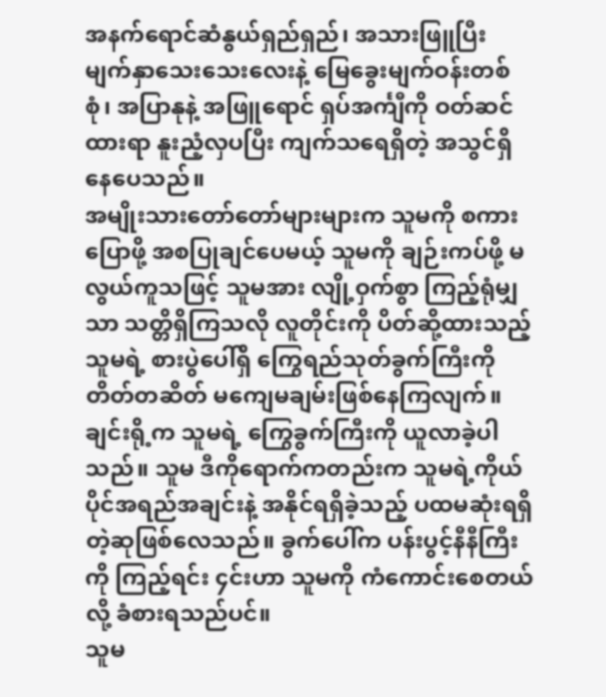အနက်ရောင်ဆံနွယ်ရှည်ရှည်၊ အသားဖြူပြီး မျက်နှာသေးသေးလေးနဲ့ မြေခွေးမျက်ဝန်းတစ်စုံ၊ အပြာနုနဲ့ အဖြူရောင် ရှပ်အင်္ကျီကို ဝတ်ဆင်ထားရာ နူးညံ့လှပပြီး ကျက်သရေရှိတဲ့ အသွင်ရှိနေပေသည်။
အမျိုးသားတော်တော်များများက သူမကို စကားပြောဖို့ အစပြုချင်ပေမယ့် သူမကို ချဉ်းကပ်ဖို့ မလွယ်ကူသဖြင့် သူမအား လျို့ဝှက်စွာ ကြည့်ရုံမျှသာ သတ္တိရှိကြသလို လူတိုင်းကို ပိတ်ဆို့ထားသည့် သူမရဲ့ စားပွဲပေါ်ရှိ ကြွေရည်သုတ်ခွက်ကြီးကို တိတ်တဆိတ် မကျေမချမ်းဖြစ်နေကြလျက်။
ချင်းရို့က သူမရဲ့ ကြွေခွက်ကြီးကို ယူလာခဲ့ပါသည်။ သူမ ဒီကိုရောက်ကတည်းက သူမရဲ့ကိုယ်ပိုင်အရည်အချင်းနဲ့ အနိုင်ရရှိခဲ့သည့် ပထမဆုံးရရှိတဲ့ဆုဖြစ်လေသည်။ ခွက်ပေါ်က ပန်းပွင့်နီနီကြီးကို ကြည့်ရင်း ၄င်းဟာ သူမကို ကံကောင်းစေတယ်လို့ ခံစားရသည်ပင်။
သူမ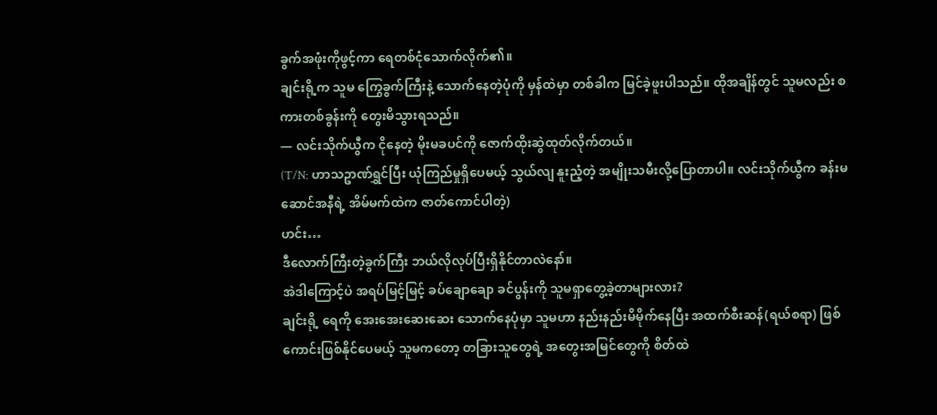ခွက်အဖုံးကိုဖွင့်ကာ ရေတစ်ငုံသောက်လိုက်၏။
ချင်းရို့က သူမ ကြွေခွက်ကြီးနဲ့ သောက်နေတဲ့ပုံကို မှန်ထဲမှာ တစ်ခါက မြင်ခဲ့ဖူးပါသည်။ ထိုအချိန်တွင် သူမလည်း စကားတစ်ခွန်းကို တွေးမိသွားရသည်။
— လင်းသိုက်ယွီက ငိုနေတဲ့ မိုးမခပင်ကို ဇောက်ထိုးဆွဲထုတ်လိုက်တယ်။
(T/N: ဟာသဥာဏ်ရွှင်ပြီး ယုံကြည်မှုရှိပေမယ့် သွယ်လျ နူးညံ့တဲ့ အမျိုးသမီးလို့ပြောတာပါ။ လင်းသိုက်ယွီက ခန်းမဆောင်အနီရဲ့ အိမ်မက်ထဲက ဇာတ်ကောင်ပါတဲ့)
ဟင်း…
ဒီလောက်ကြီးတဲ့ခွက်ကြီး ဘယ်လိုလုပ်ပြီးရှိနိုင်တာလဲနော်။
အဲဒါကြောင့်ပဲ အရပ်မြင့်မြင့် ခပ်ချောချော ခင်ပွန်းကို သူမရှာတွေ့ခဲ့တာများလား?
ချင်းရို့ ရေကို အေးအေးဆေးဆေး သောက်နေပုံမှာ သူမဟာ နည်းနည်းမိမိုက်နေပြီး အထက်စီးဆန်(ရယ်စရာ) ဖြစ်ကောင်းဖြစ်နိုင်ပေမယ့် သူမကတော့ တခြားသူတွေရဲ့ အတွေးအမြင်တွေကို စိတ်ထဲ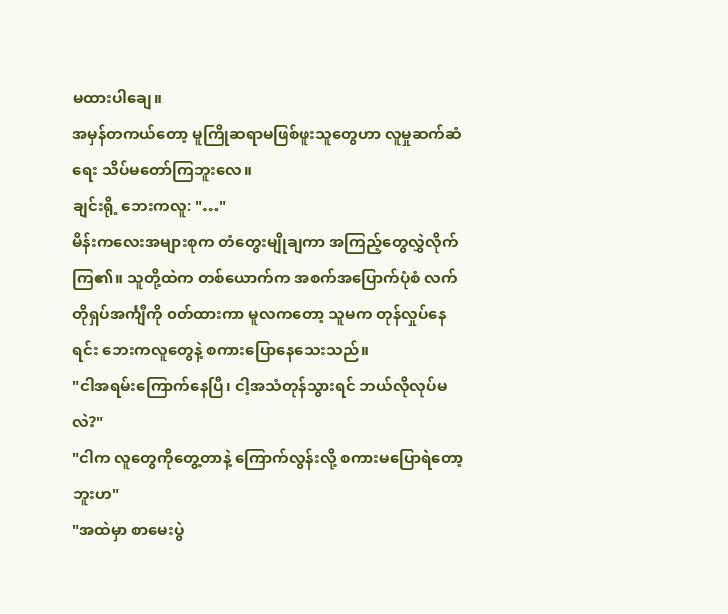မထားပါချေ။
အမှန်တကယ်တော့ မူကြိုဆရာမဖြစ်ဖူးသူတွေဟာ လူမှုဆက်ဆံရေး သိပ်မတော်ကြဘူးလေ။
ချင်းရို့ ဘေးကလူ: "…"
မိန်းကလေးအများစုက တံတွေးမျိုချကာ အကြည့်တွေလွှဲလိုက်ကြ၏။ သူတို့ထဲက တစ်ယောက်က အစက်အပြောက်ပုံစံ လက်တိုရှပ်အင်္ကျီကို ၀တ်ထားကာ မူလကတော့ သူမက တုန်လှုပ်နေရင်း ဘေးကလူတွေနဲ့ စကားပြောနေသေးသည်။
"ငါအရမ်းကြောက်နေပြီ၊ ငါ့အသံတုန်သွားရင် ဘယ်လိုလုပ်မလဲ?"
"ငါက လူတွေကိုတွေ့တာနဲ့ ကြောက်လွန်းလို့ စကားမပြောရဲတော့ဘူးဟ"
"အထဲမှာ စာမေးပွဲ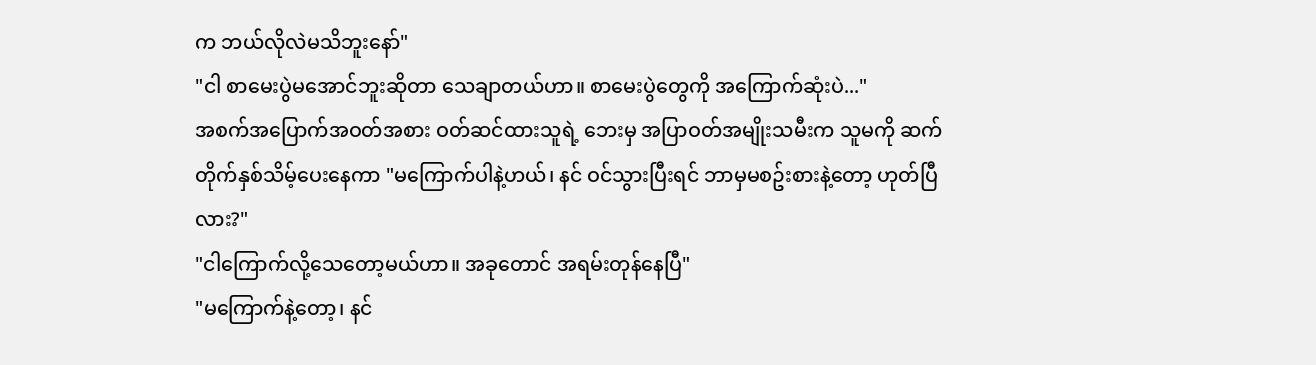က ဘယ်လိုလဲမသိဘူးနော်"
"ငါ စာမေးပွဲမအောင်ဘူးဆိုတာ သေချာတယ်ဟာ။ စာမေးပွဲတွေကို အကြောက်ဆုံးပဲ..."
အစက်အပြောက်အဝတ်အစား ဝတ်ဆင်ထားသူရဲ့ ဘေးမှ အပြာဝတ်အမျိုးသမီးက သူမကို ဆက်တိုက်နှစ်သိမ့်ပေးနေကာ "မကြောက်ပါနဲ့ဟယ်၊ နင် ဝင်သွားပြီးရင် ဘာမှမစဥ်းစားနဲ့တော့ ဟုတ်ပြီလား?"
"ငါကြောက်လို့သေတော့မယ်ဟာ။ အခုတောင် အရမ်းတုန်နေပြီ"
"မကြောက်နဲ့တော့၊ နင်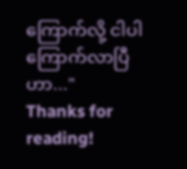ကြောက်လို့ ငါပါကြောက်လာပြီဟာ..."
Thanks for reading!